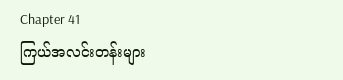Chapter 41
ကြယ်အလင်းတန်းများ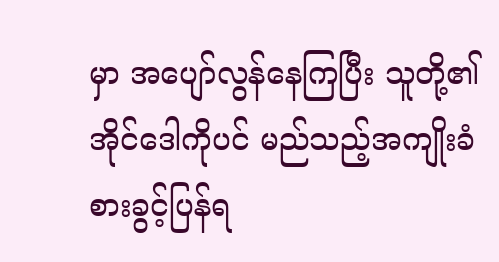မှာ အပျော်လွန်နေကြပြီး သူတို့၏အိုင်ဒေါကိုပင် မည်သည့်အကျိုးခံစားခွင့်ပြန်ရ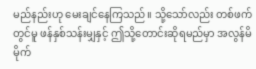မည်နည်းဟု မေးချင်နေကြသည်။ သို့သော်လည်း တစ်ဖက်တွင်မူ ဖန်နှစ်သန်းမျှနှင့် ဤသို့တောင်းဆိုရမည်မှာ အလွန်မိမိုက်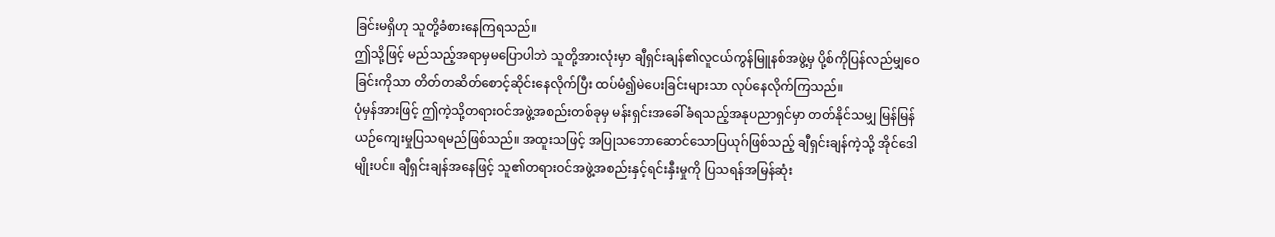ခြင်းမရှိဟု သူတို့ခံစားနေကြရသည်။
ဤသို့ဖြင့် မည်သည့်အရာမှမပြောပါဘဲ သူတို့အားလုံးမှာ ချီရှင်းချန်၏လူငယ်ကွန်မြူနစ်အဖွဲ့မှ ပို့စ်ကိုပြန်လည်မျှဝေခြင်းကိုသာ တိတ်တဆိတ်စောင့်ဆိုင်းနေလိုက်ပြီး ထပ်မံ၍မဲပေးခြင်းများသာ လုပ်နေလိုက်ကြသည်။
ပုံမှန်အားဖြင့် ဤကဲ့သို့တရားဝင်အဖွဲ့အစည်းတစ်ခုမှ မန်းရှင်းအခေါ်ခံရသည့်အနုပညာရှင်မှာ တတ်နိုင်သမျှ မြန်မြန်ယဉ်ကျေးမှုပြသရမည်ဖြစ်သည်။ အထူးသဖြင့် အပြုသဘောဆောင်သောပြယုဂ်ဖြစ်သည့် ချီရှင်းချန်ကဲ့သို့ အိုင်ဒေါမျိုးပင်။ ချီရှင်းချန်အနေဖြင့် သူ၏တရားဝင်အဖွဲ့အစည်းနှင့်ရင်းနှီးမှုကို ပြသရန်အမြန်ဆုံး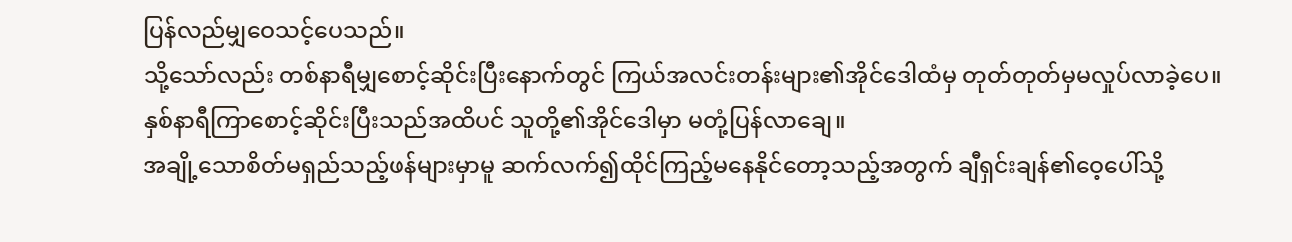ပြန်လည်မျှဝေသင့်ပေသည်။
သို့သော်လည်း တစ်နာရီမျှစောင့်ဆိုင်းပြီးနောက်တွင် ကြယ်အလင်းတန်းများ၏အိုင်ဒေါထံမှ တုတ်တုတ်မှမလှုပ်လာခဲ့ပေ။
နှစ်နာရီကြာစောင့်ဆိုင်းပြီးသည်အထိပင် သူတို့၏အိုင်ဒေါမှာ မတုံ့ပြန်လာချေ။
အချို့သောစိတ်မရှည်သည့်ဖန်များမှာမူ ဆက်လက်၍ထိုင်ကြည့်မနေနိုင်တော့သည့်အတွက် ချီရှင်းချန်၏ဝေ့ပေါ်သို့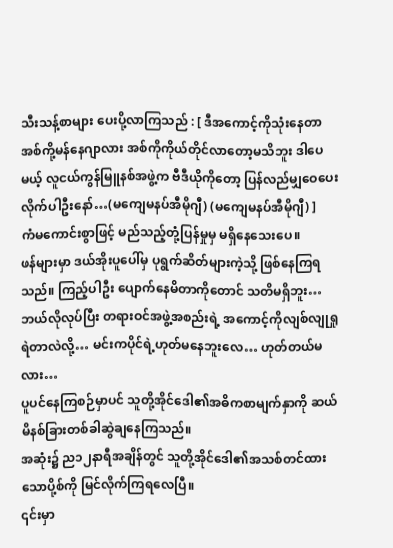သီးသန့်စာများ ပေးပို့လာကြသည် : [ ဒီအကောင့်ကိုသုံးနေတာ အစ်ကို့မန်နေဂျာလား အစ်ကိုကိုယ်တိုင်လာတော့မသိဘူး ဒါပေမယ့် လူငယ်ကွန်မြူနစ်အဖွဲ့က ဗီဒီယိုကိုတော့ ပြန်လည်မျှဝေပေးလိုက်ပါဦးနော်…(မကျေမနပ်အီမိုဂျီ) (မကျေမနပ်အီမိုဂျီ) ]
ကံမကောင်းစွာဖြင့် မည်သည့်တုံ့ပြန်မှုမှ မရှိနေသေးပေ။
ဖန်များမှာ ဒယ်အိုးပူပေါ်မှ ပုရွက်ဆိတ်များကဲ့သို့ ဖြစ်နေကြရသည်။ ကြည့်ပါဦး ပျောက်နေမိတာကိုတောင် သတိမရှိဘူး…ဘယ်လိုလုပ်ပြီး တရားဝင်အဖွဲ့အစည်းရဲ့ အကောင့်ကိုလျစ်လျုရှုရဲတာလဲလို့… မင်းကပိုင်ရဲ့ဟုတ်မနေဘူးလေ… ဟုတ်တယ်မလား…
ပူပင်နေကြစဉ်မှာပင် သူတို့အိုင်ဒေါ၏အဓိကစာမျက်နှာကို ဆယ်မိနစ်ခြားတစ်ခါဆွဲချနေကြသည်။
အဆုံး၌ ည၁၂နာရီအချိန်တွင် သူတို့အိုင်ဒေါ၏အသစ်တင်ထားသောပို့စ်ကို မြင်လိုက်ကြရလေပြီ။
၎င်းမှာ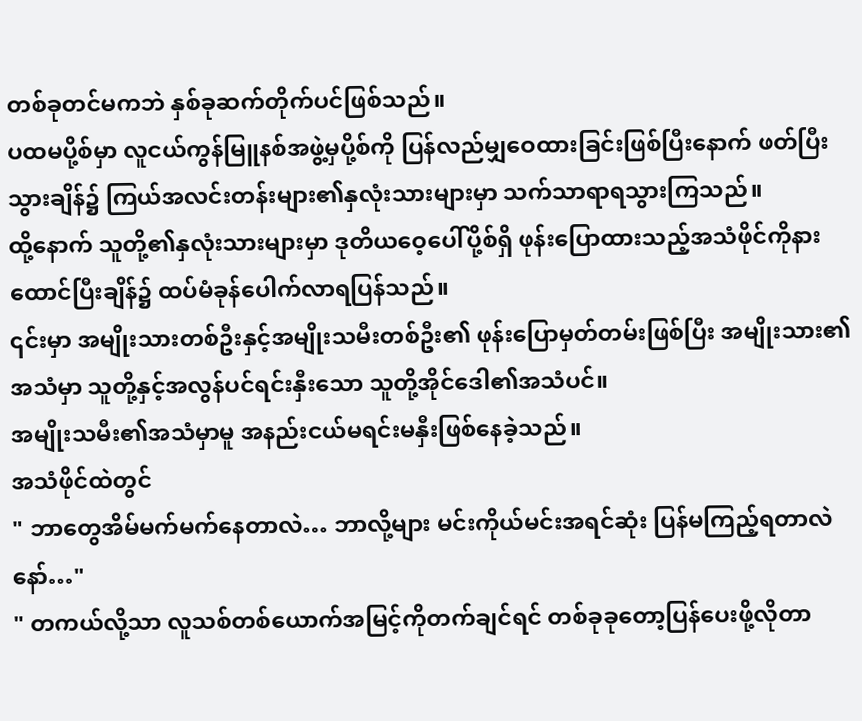တစ်ခုတင်မကဘဲ နှစ်ခုဆက်တိုက်ပင်ဖြစ်သည်။
ပထမပို့စ်မှာ လူငယ်ကွန်မြူနစ်အဖွဲ့မှပို့စ်ကို ပြန်လည်မျှဝေထားခြင်းဖြစ်ပြီးနောက် ဖတ်ပြီးသွားချိန်၌ ကြယ်အလင်းတန်းများ၏နှလုံးသားများမှာ သက်သာရာရသွားကြသည်။
ထို့နောက် သူတို့၏နှလုံးသားများမှာ ဒုတိယဝေ့ပေါ်ပို့စ်ရှိ ဖုန်းပြောထားသည့်အသံဖိုင်ကိုနားထောင်ပြီးချိန်၌ ထပ်မံခုန်ပေါက်လာရပြန်သည်။
၎င်းမှာ အမျိုးသားတစ်ဦးနှင့်အမျိုးသမီးတစ်ဦး၏ ဖုန်းပြောမှတ်တမ်းဖြစ်ပြီး အမျိုးသား၏အသံမှာ သူတို့နှင့်အလွန်ပင်ရင်းနှီးသော သူတို့အိုင်ဒေါ၏အသံပင်။
အမျိုးသမီး၏အသံမှာမူ အနည်းငယ်မရင်းမနှီးဖြစ်နေခဲ့သည်။
အသံဖိုင်ထဲတွင်
" ဘာတွေအိမ်မက်မက်နေတာလဲ… ဘာလို့များ မင်းကိုယ်မင်းအရင်ဆုံး ပြန်မကြည့်ရတာလဲနော်…"
" တကယ်လို့သာ လူသစ်တစ်ယောက်အမြင့်ကိုတက်ချင်ရင် တစ်ခုခုတော့ပြန်ပေးဖို့လိုတာ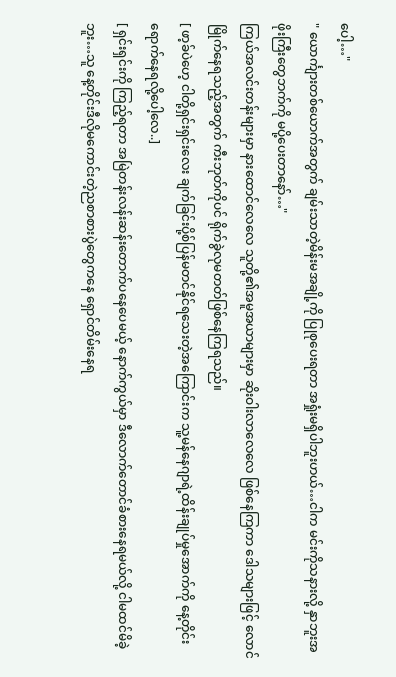ပေါ့…"
" ယောင်္ကျားတစ်ယောက်အတွက် ချမ်းသာတဲ့မိန်းမအချို့ကို ပြုစုပေးရတာ အရှုံးမရှိပါဘူးဟယ်…ငါက မင်းကိုသနားလို့ နှာဘူးအဖိုးကြီးတွေဘက်ကို မပို့ပေးတာနော်…"
ကြယ်အလင်းတန်းများမှာ နားထောင်လေလေ သူတို့၏အမူအယာများမှာ ဆိုးဝါးလာလေလေ ဖြစ်နေကြကာ ဒေါသများဖြင့် လောင်မြိုက်နေရသည့်အတွက် ကီးဘုတ်ကိုပင် ရိုက်ခွဲလုမတတ်ဖြစ်နေကြရသည်။
[ ဖာ့ခ်ပဲဟေ့ ငါတို့ရှင်းရှင်းလေး ချက်ခြင်းပို့စ်ပြန်မတင်နိုင်ရသေးတဲ့အကြောင်းက သူ့မန်နေဂျာရဲ့ထိန်းချုပ်မှုအောက်ကို နေ့တိုင်းရောက်နေရလို့ပေါ့လေ..]
[ ရှင်းရှင်းကို ကြည့်ရတာ အမြဲတန်းလန်းဆန်းတောက်ပနေပေမယ့် နောက်ကွယ်မှာ ဒီလောက်တောင်ခံစားနေရမယ်လို့ ငါမထင်မိခဲ့ဘူး…သူ နေ့တိုင်းဒီလိုမကောင်းတဲ့ညစာစားပွဲတွေကနေ ရှောင်တိမ်းနေရ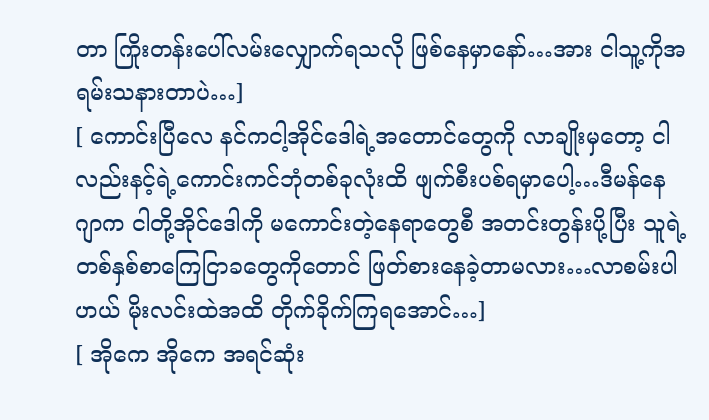တာ ကြိုးတန်းပေါ်လမ်းလျှောက်ရသလို ဖြစ်နေမှာနော်…အား ငါသူ့ကိုအရမ်းသနားတာပဲ…]
[ ကောင်းပြီလေ နင်ကငါ့အိုင်ဒေါရဲ့အတောင်တွေကို လာချိုးမှတော့ ငါလည်းနင့်ရဲ့ကောင်းကင်ဘုံတစ်ခုလုံးထိ ဖျက်စီးပစ်ရမှာပေါ့…ဒီမန်နေဂျာက ငါတို့အိုင်ဒေါကို မကောင်းတဲ့နေရာတွေစီ အတင်းတွန်းပို့ပြီး သူရဲ့တစ်နှစ်စာကြေငြာခတွေကိုတောင် ဖြတ်စားနေခဲ့တာမလား…လာစမ်းပါဟယ် မိုးလင်းထဲအထိ တိုက်ခိုက်ကြရအောင်…]
[ အိုကေ အိုကေ အရင်ဆုံး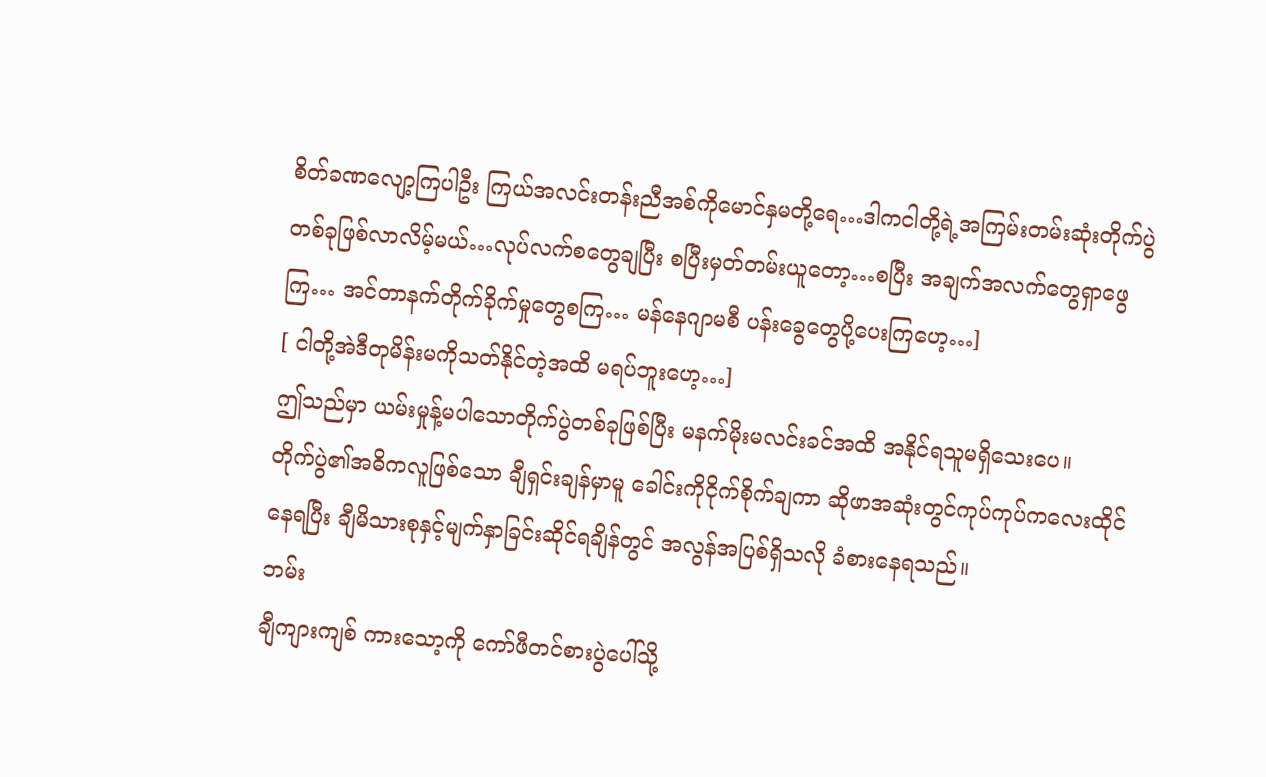စိတ်ခဏလျော့ကြပါဦး ကြယ်အလင်းတန်းညီအစ်ကိုမောင်နှမတို့ရေ…ဒါကငါတို့ရဲ့အကြမ်းတမ်းဆုံးတိုက်ပွဲတစ်ခုဖြစ်လာလိမ့်မယ်…လုပ်လက်စတွေချပြီး စပြီးမှတ်တမ်းယူတော့…စပြီး အချက်အလက်တွေရှာဖွေကြ… အင်တာနက်တိုက်ခိုက်မှုတွေစကြ… မန်နေဂျာမစီ ပန်းခွေတွေပို့ပေးကြဟေ့…]
[ ငါတို့အဲဒီတုမိန်းမကိုသတ်နိုင်တဲ့အထိ မရပ်ဘူးဟေ့…]
ဤသည်မှာ ယမ်းမှုန့်မပါသောတိုက်ပွဲတစ်ခုဖြစ်ပြီး မနက်မိုးမလင်းခင်အထိ အနိုင်ရသူမရှိသေးပေ။
တိုက်ပွဲ၏အဓိကလူဖြစ်သော ချီရှင်းချန်မှာမူ ခေါင်းကိုငိုက်စိုက်ချကာ ဆိုဖာအဆုံးတွင်ကုပ်ကုပ်ကလေးထိုင်နေရပြီး ချီမိသားစုနှင့်မျက်နှာခြင်းဆိုင်ရချိန်တွင် အလွန်အပြစ်ရှိသလို ခံစားနေရသည်။
ဘမ်း
ချီကျားကျစ် ကားသော့ကို ကော်ဖီတင်စားပွဲပေါ်သို့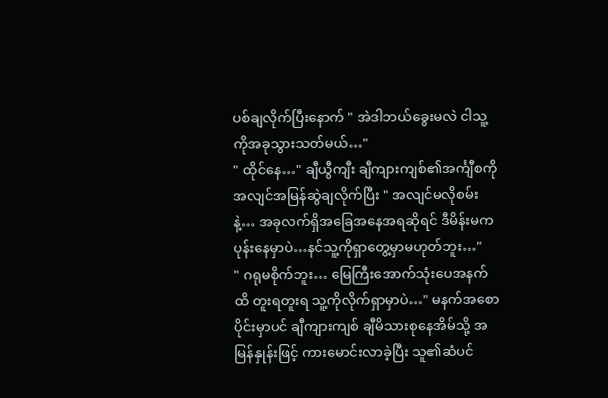ပစ်ချလိုက်ပြီးနောက် " အဲဒါဘယ်ခွေးမလဲ ငါသူ့ကိုအခုသွားသတ်မယ်…"
" ထိုင်နေ…" ချီယွီကျီး ချီကျားကျစ်၏အင်္ကျီစကို အလျင်အမြန်ဆွဲချလိုက်ပြီး " အလျင်မလိုစမ်းနဲ့… အခုလက်ရှိအခြေအနေအရဆိုရင် ဒီမိန်းမကပုန်းနေမှာပဲ…နင်သူ့ကိုရှာတွေ့မှာမဟုတ်ဘူး…"
" ဂရုမစိုက်ဘူး… မြေကြီးအောက်သုံးပေအနက်ထိ တူးရတူးရ သူ့ကိုလိုက်ရှာမှာပဲ…" မနက်အစောပိုင်းမှာပင် ချီကျားကျစ် ချီမိသားစုနေအိမ်သို့ အမြန်နှုန်းဖြင့် ကားမောင်းလာခဲ့ပြီး သူ၏ဆံပင်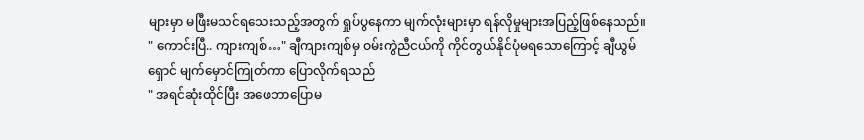များမှာ မဖြီးမသင်ရသေးသည့်အတွက် ရှုပ်ပွနေကာ မျက်လုံးများမှာ ရန်လိုမှုများအပြည့်ဖြစ်နေသည်။
" ကောင်းပြီ.. ကျားကျစ်…" ချီကျားကျစ်မှ ဝမ်းကွဲညီငယ်ကို ကိုင်တွယ်နိုင်ပုံမရသောကြောင့် ချီယွမ်ရှောင် မျက်မှောင်ကြုတ်ကာ ပြောလိုက်ရသည်
" အရင်ဆုံးထိုင်ပြီး အဖေဘာပြောမ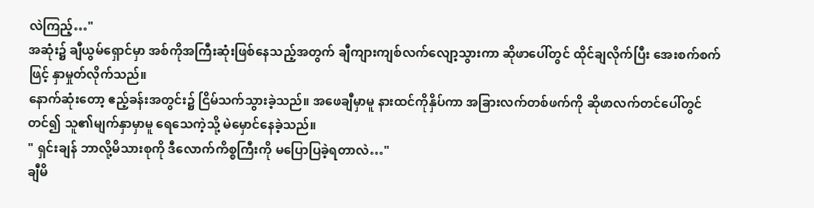လဲကြည့်…"
အဆုံး၌ ချီယွမ်ရှောင်မှာ အစ်ကိုအကြီးဆုံးဖြစ်နေသည့်အတွက် ချီကျားကျစ်လက်လျော့သွားကာ ဆိုဖာပေါ်တွင် ထိုင်ချလိုက်ပြီး အေးစက်စက်ဖြင့် နှာမှုတ်လိုက်သည်။
နောက်ဆုံးတော့ ဧည့်ခန်းအတွင်း၌ ငြိမ်သက်သွားခဲ့သည်။ အဖေချီမှာမူ နားထင်ကိုနှိပ်ကာ အခြားလက်တစ်ဖက်ကို ဆိုဖာလက်တင်ပေါ်တွင်တင်၍ သူ၏မျက်နှာမှာမူ ရေသေကဲ့သို့ မဲမှောင်နေခဲ့သည်။
" ရှင်းချန် ဘာလို့မိသားစုကို ဒီလောက်ကိစ္စကြီးကို မပြောပြခဲ့ရတာလဲ…"
ချီမိ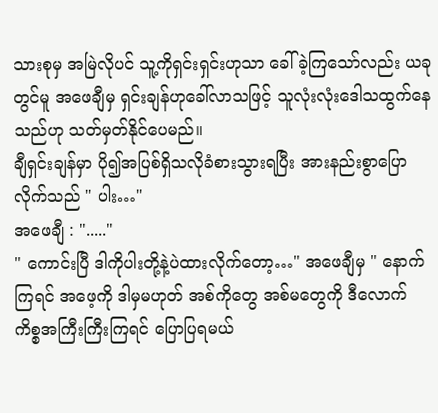သားစုမှ အမြဲလိုပင် သူ့ကိုရှင်းရှင်းဟုသာ ခေါ်ခဲ့ကြသော်လည်း ယခုတွင်မူ အဖေချီမှ ရှင်းချန်ဟုခေါ်လာသဖြင့် သူလုံးလုံးဒေါသထွက်နေသည်ဟု သတ်မှတ်နိုင်ပေမည်။
ချီရှင်းချန်မှာ ပို၍အပြစ်ရှိသလိုခံစားသွားရပြီး အားနည်းစွာပြောလိုက်သည် " ပါး…"
အဖေချီ : "....."
" ကောင်းပြီ ဒါကိုပါးတို့နဲ့ပဲထားလိုက်တော့…" အဖေချီမှ " နောက်ကြရင် အဖေ့ကို ဒါမှမဟုတ် အစ်ကိုတွေ အစ်မတွေကို ဒီလောက်ကိစ္စအကြီးကြီးကြရင် ပြောပြရမယ်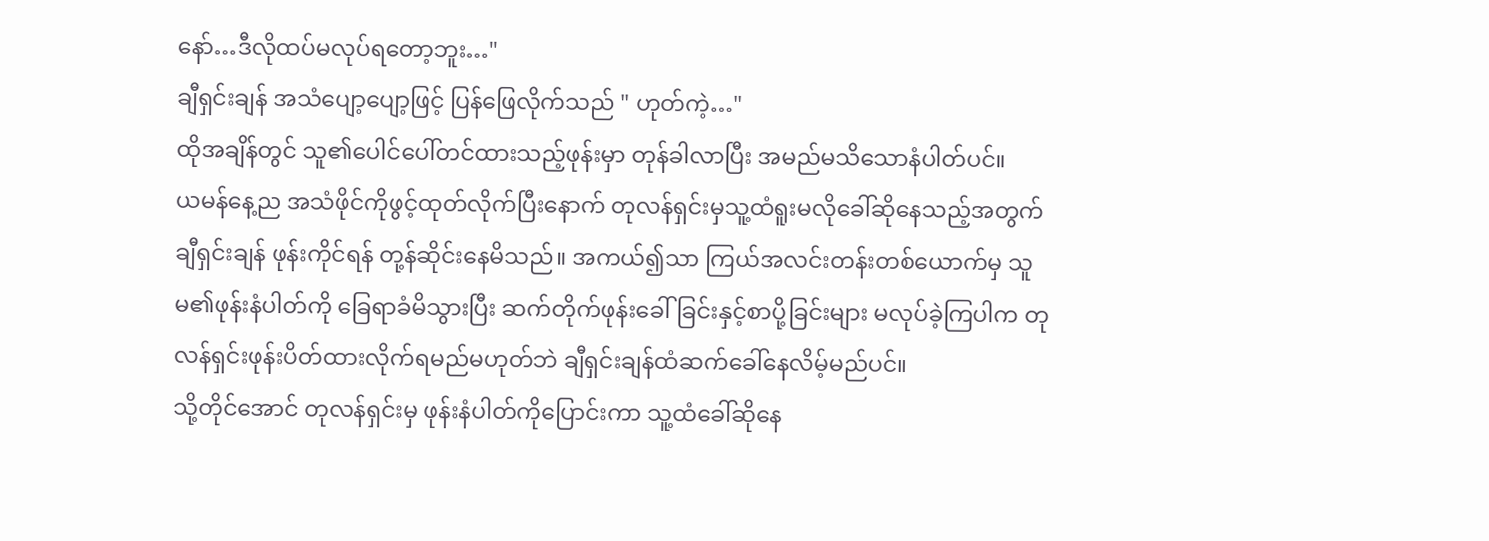နော်…ဒီလိုထပ်မလုပ်ရတော့ဘူး…"
ချီရှင်းချန် အသံပျော့ပျော့ဖြင့် ပြန်ဖြေလိုက်သည် " ဟုတ်ကဲ့…"
ထိုအချိန်တွင် သူ၏ပေါင်ပေါ်တင်ထားသည့်ဖုန်းမှာ တုန်ခါလာပြီး အမည်မသိသောနံပါတ်ပင်။
ယမန်နေ့ည အသံဖိုင်ကိုဖွင့်ထုတ်လိုက်ပြီးနောက် တုလန်ရှင်းမှသူ့ထံရူးမလိုခေါ်ဆိုနေသည့်အတွက် ချီရှင်းချန် ဖုန်းကိုင်ရန် တု့န်ဆိုင်းနေမိသည်။ အကယ်၍သာ ကြယ်အလင်းတန်းတစ်ယောက်မှ သူမ၏ဖုန်းနံပါတ်ကို ခြေရာခံမိသွားပြီး ဆက်တိုက်ဖုန်းခေါ်ခြင်းနှင့်စာပို့ခြင်းများ မလုပ်ခဲ့ကြပါက တုလန်ရှင်းဖုန်းပိတ်ထားလိုက်ရမည်မဟုတ်ဘဲ ချီရှင်းချန်ထံဆက်ခေါ်နေလိမ့်မည်ပင်။
သို့တိုင်အောင် တုလန်ရှင်းမှ ဖုန်းနံပါတ်ကိုပြောင်းကာ သူ့ထံခေါ်ဆိုနေ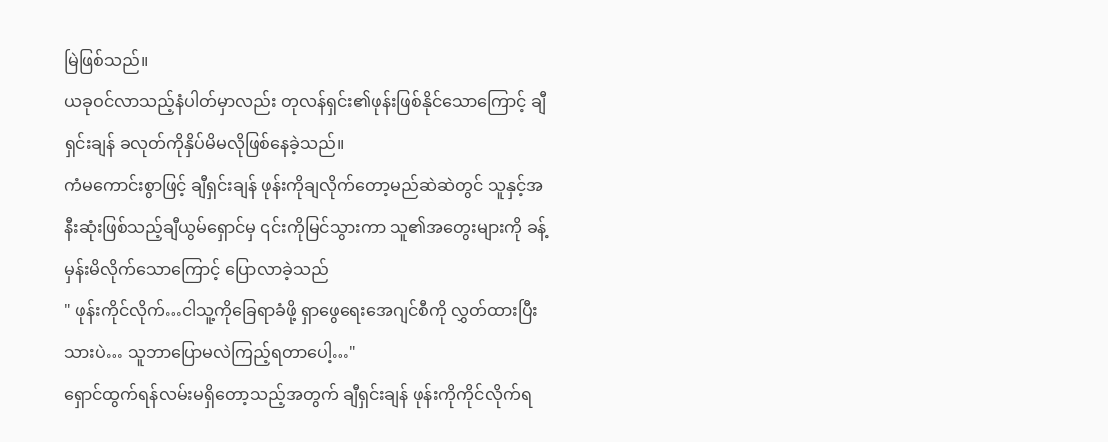မြဲဖြစ်သည်။
ယခုဝင်လာသည့်နံပါတ်မှာလည်း တုလန်ရှင်း၏ဖုန်းဖြစ်နိုင်သောကြောင့် ချီရှင်းချန် ခလုတ်ကိုနှိပ်မိမလိုဖြစ်နေခဲ့သည်။
ကံမကောင်းစွာဖြင့် ချီရှင်းချန် ဖုန်းကိုချလိုက်တော့မည်ဆဲဆဲတွင် သူနှင့်အနီးဆုံးဖြစ်သည့်ချီယွမ်ရှောင်မှ ၎င်းကိုမြင်သွားကာ သူ၏အတွေးများကို ခန့်မှန်းမိလိုက်သောကြောင့် ပြောလာခဲ့သည်
" ဖုန်းကိုင်လိုက်…ငါသူ့ကိုခြေရာခံဖို့ ရှာဖွေရေးအေဂျင်စီကို လွှတ်ထားပြီးသားပဲ… သူဘာပြောမလဲကြည့်ရတာပေါ့…"
ရှောင်ထွက်ရန်လမ်းမရှိတော့သည့်အတွက် ချီရှင်းချန် ဖုန်းကိုကိုင်လိုက်ရ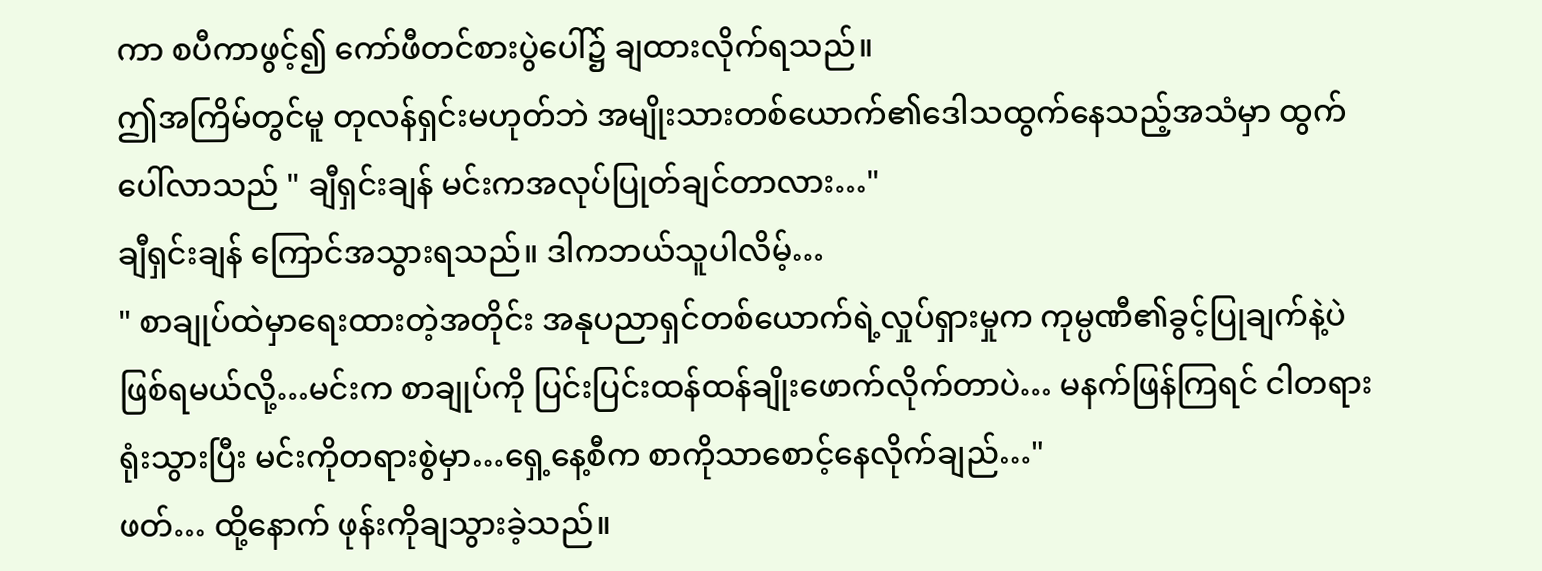ကာ စပီကာဖွင့်၍ ကော်ဖီတင်စားပွဲပေါ်၌ ချထားလိုက်ရသည်။
ဤအကြိမ်တွင်မူ တုလန်ရှင်းမဟုတ်ဘဲ အမျိုးသားတစ်ယောက်၏ဒေါသထွက်နေသည့်အသံမှာ ထွက်ပေါ်လာသည် " ချီရှင်းချန် မင်းကအလုပ်ပြုတ်ချင်တာလား…"
ချီရှင်းချန် ကြောင်အသွားရသည်။ ဒါကဘယ်သူပါလိမ့်…
" စာချုပ်ထဲမှာရေးထားတဲ့အတိုင်း အနုပညာရှင်တစ်ယောက်ရဲ့လှုပ်ရှားမှုက ကုမ္ပဏီ၏ခွင့်ပြုချက်နဲ့ပဲဖြစ်ရမယ်လို့…မင်းက စာချုပ်ကို ပြင်းပြင်းထန်ထန်ချိုးဖောက်လိုက်တာပဲ… မနက်ဖြန်ကြရင် ငါတရားရုံးသွားပြီး မင်းကိုတရားစွဲမှာ…ရှေ့နေ့စီက စာကိုသာစောင့်နေလိုက်ချည်…"
ဖတ်… ထို့နောက် ဖုန်းကိုချသွားခဲ့သည်။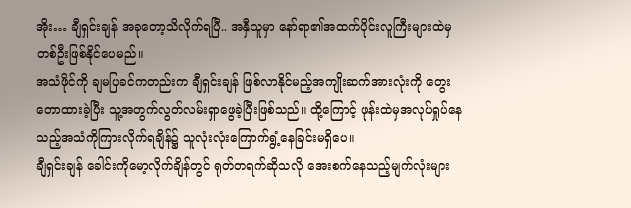အိုး… ချီရှင်းချန် အခုတော့သိလိုက်ရပြီ.. အနှီသူမှာ နော်ရာ၏အထက်ပိုင်းလူကြီးများထဲမှ တစ်ဦးဖြစ်နိုင်ပေမည်။
အသံဖိုင်ကို ချမပြခင်ကတည်းက ချီရှင်းချန် ဖြစ်လာနိုင်မည့်အကျိုးဆက်အားလုံးကို တွေးတောထားခဲ့ပြီး သူ့အတွက်လွတ်လမ်းရှာဖွေခဲ့ပြီးဖြစ်သည်။ ထို့ကြောင့် ဖုန်းထဲမှအလုပ်ရှုပ်နေသည့်အသံကိုကြားလိုက်ရချိန်၌ သူလုံးလုံးကြောက်ရွံ့နေခြင်းမရှိပေ။
ချီရှင်းချန် ခေါင်းကိုမော့လိုက်ချိန်တွင် ရုတ်တရက်ဆိုသလို အေးစက်နေသည့်မျက်လုံးများ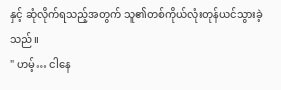နှင့် ဆုံလိုက်ရသည့်အတွက် သူ၏တစ်ကိုယ်လုံးတုန်ယင်သွားခဲ့သည်။
" ဟမ့်… ငါနေ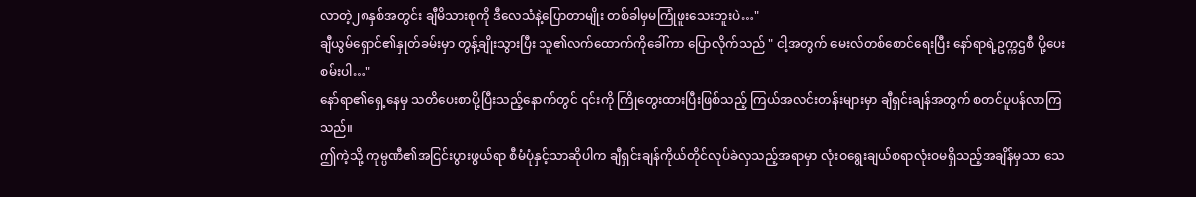လာတဲ့၂၈နှစ်အတွင်း ချီမိသားစုကို ဒီလေသံနဲ့ပြောတာမျိုး တစ်ခါမှမကြုံဖူးသေးဘူးပဲ…"
ချီယွမ်ရှောင်၏နှုတ်ခမ်းမှာ တွန့်ချိုးသွားပြီး သူ၏လက်ထောက်ကိုခေါ်ကာ ပြောလိုက်သည် " ငါ့အတွက် မေးလ်တစ်စောင်ရေးပြီး နော်ရာရဲ့ဥက္ကဌစီ ပို့ပေးစမ်းပါ…"
နော်ရာ၏ရှေ့နေမှ သတိပေးစာပို့ပြီးသည့်နောက်တွင် ၎င်းကို ကြိုတွေးထားပြီးဖြစ်သည့် ကြယ်အလင်းတန်းများမှာ ချီရှင်းချန်အတွက် စတင်ပူပန်လာကြသည်။
ဤကဲ့သို့ ကုမ္ပဏီ၏အငြင်းပွားဖွယ်ရာ စီမံပုံနှင့်သာဆိုပါက ချီရှင်းချန်ကိုယ်တိုင်လုပ်ခဲလှသည့်အရာမှာ လုံးဝရွေးချယ်စရာလုံးဝမရှိသည့်အချိန်မှသာ သေ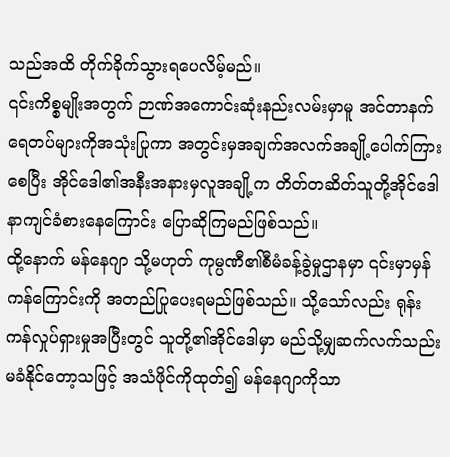သည်အထိ တိုက်ခိုက်သွားရပေလိမ့်မည်။
၎င်းကိစ္စမျိုးအတွက် ဉာဏ်အကောင်းဆုံးနည်းလမ်းမှာမူ အင်တာနက်ရေတပ်များကိုအသုံးပြုကာ အတွင်းမှအချက်အလက်အချို့ပေါက်ကြားစေပြီး အိုင်ဒေါ၏အနီးအနားမှလူအချို့က တိတ်တဆိတ်သူတို့အိုင်ဒေါနာကျင်ခံစားနေကြောင်း ပြောဆိုကြမည်ဖြစ်သည်။
ထို့နောက် မန်နေဂျာ သို့မဟုတ် ကုမ္ပဏီ၏စီမံခန့်ခွဲမှုဌာနမှာ ၎င်းမှာမှန်ကန်ကြောင်းကို အတည်ပြုပေးရမည်ဖြစ်သည်။ သို့သော်လည်း ရုန်းကန်လှုပ်ရှားမှုအပြီးတွင် သူတို့၏အိုင်ဒေါမှာ မည်သို့မျှဆက်လက်သည်းမခံနိုင်တော့သဖြင့် အသံဖိုင်ကိုထုတ်၍ မန်နေဂျာကိုသာ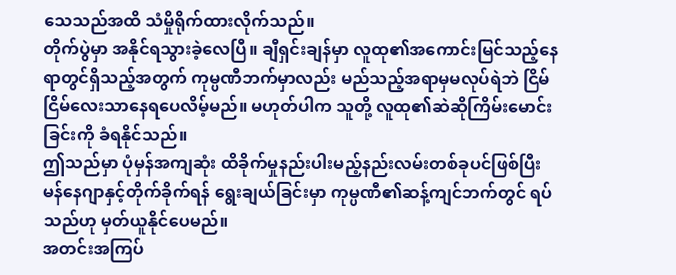သေသည်အထိ သံမှိုရိုက်ထားလိုက်သည်။
တိုက်ပွဲမှာ အနိုင်ရသွားခဲ့လေပြီ။ ချီရှင်းချန်မှာ လူထု၏အကောင်းမြင်သည့်နေရာတွင်ရှိသည့်အတွက် ကုမ္ပဏီဘက်မှာလည်း မည်သည့်အရာမှမလုပ်ရဲဘဲ ငြိမ်ငြိမ်လေးသာနေရပေလိမ့်မည်။ မဟုတ်ပါက သူတို့ လူထု၏ဆဲဆိုကြိမ်းမောင်းခြင်းကို ခံရနိုင်သည်။
ဤသည်မှာ ပုံမှန်အကျဆုံး ထိခိုက်မှုနည်းပါးမည့်နည်းလမ်းတစ်ခုပင်ဖြစ်ပြီး မန်နေဂျာနှင့်တိုက်ခိုက်ရန် ရွေးချယ်ခြင်းမှာ ကုမ္ပဏီ၏ဆန့်ကျင်ဘက်တွင် ရပ်သည်ဟု မှတ်ယူနိုင်ပေမည်။
အတင်းအကြပ်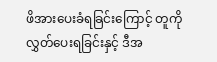ဖိအားပေးခံရခြင်းကြောင့် တူကိုလွှတ်ပေးရခြင်းနှင့် ဒီအ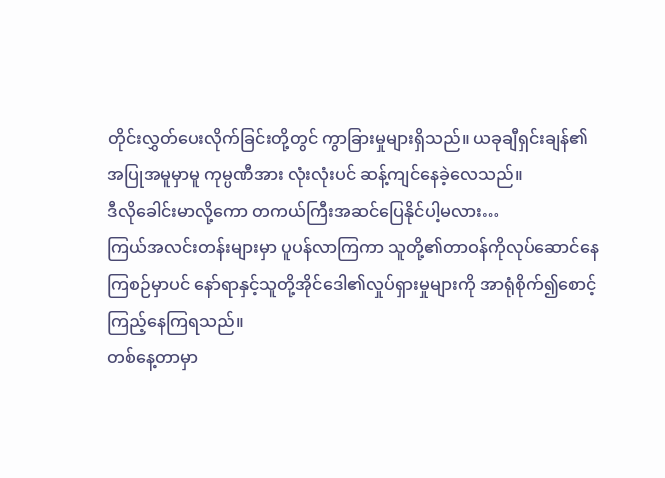တိုင်းလွှတ်ပေးလိုက်ခြင်းတို့တွင် ကွာခြားမှုများရှိသည်။ ယခုချီရှင်းချန်၏အပြုအမူမှာမူ ကုမ္ပဏီအား လုံးလုံးပင် ဆန့်ကျင်နေခဲ့လေသည်။
ဒီလိုခေါင်းမာလို့ကော တကယ်ကြီးအဆင်ပြေနိုင်ပါ့မလား…
ကြယ်အလင်းတန်းများမှာ ပူပန်လာကြကာ သူတို့၏တာဝန်ကိုလုပ်ဆောင်နေကြစဉ်မှာပင် နော်ရာနှင့်သူတို့အိုင်ဒေါ၏လှုပ်ရှားမှုများကို အာရုံစိုက်၍စောင့်ကြည့်နေကြရသည်။
တစ်နေ့တာမှာ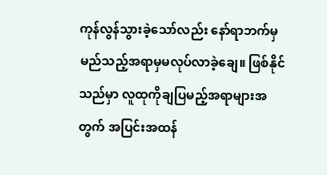ကုန်လွန်သွားခဲ့သော်လည်း နော်ရာဘက်မှ မည်သည့်အရာမှမလုပ်လာခဲ့ချေ။ ဖြစ်နိုင်သည်မှာ လူထုကိုချပြမည့်အရာများအတွက် အပြင်းအထန်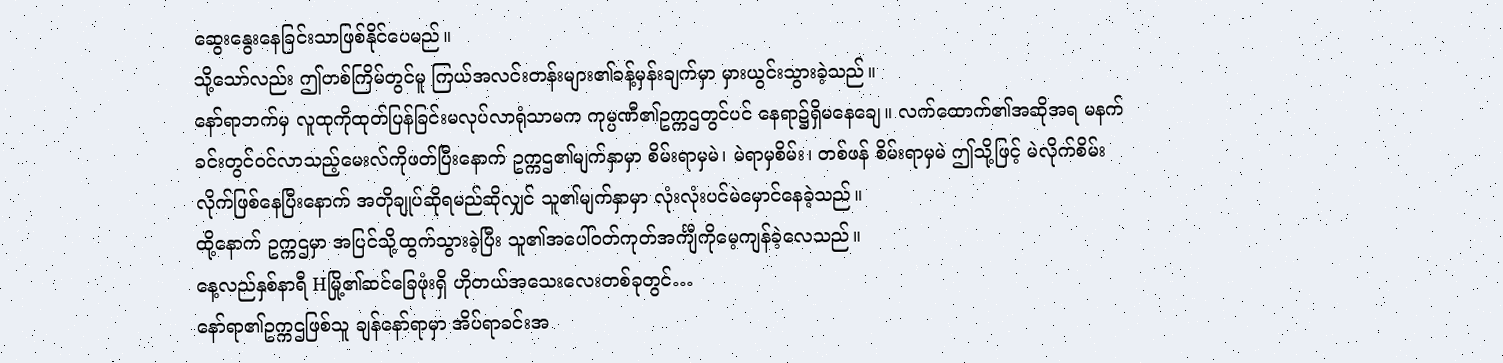ဆွေးနွေးနေခြင်းသာဖြစ်နိုင်ပေမည်။
သို့သော်လည်း ဤတစ်ကြိမ်တွင်မူ ကြယ်အလင်းတန်းများ၏ခန့်မှန်းချက်မှာ မှားယွင်းသွားခဲ့သည်။
နော်ရာဘက်မှ လူထုကိုထုတ်ပြန်ခြင်းမလုပ်လာရုံသာမက ကုမ္ပဏီ၏ဥက္ကဌတွင်ပင် နေရာ၌ရှိမနေချေ။ လက်ထောက်၏အဆိုအရ မနက်ခင်းတွင်ဝင်လာသည့်မေးလ်ကိုဖတ်ပြီးနောက် ဥက္ကဌ၏မျက်နှာမှာ စိမ်းရာမှမဲ၊ မဲရာမှစိမ်း၊ တစ်ဖန် စိမ်းရာမှမဲ ဤသို့ဖြင့် မဲလိုက်စိမ်းလိုက်ဖြစ်နေပြီးနောက် အတိုချုပ်ဆိုရမည်ဆိုလျှင် သူ၏မျက်နှာမှာ လုံးလုံးပင်မဲမှောင်နေခဲ့သည်။
ထို့နောက် ဥက္ကဌမှာ အပြင်သို့ထွက်သွားခဲ့ပြီး သူ၏အပေါ်ဝတ်ကုတ်အင်္ကျီကိုမေ့ကျန်ခဲ့လေသည်။
နေ့လည်နှစ်နာရီ Hမြို့၏ဆင်ခြေဖုံးရှိ ဟိုတယ်အသေးလေးတစ်ခုတွင်…
နော်ရာ၏ဥက္ကဌဖြစ်သူ ချန်နော်ရာမှာ အိပ်ရာခင်းအ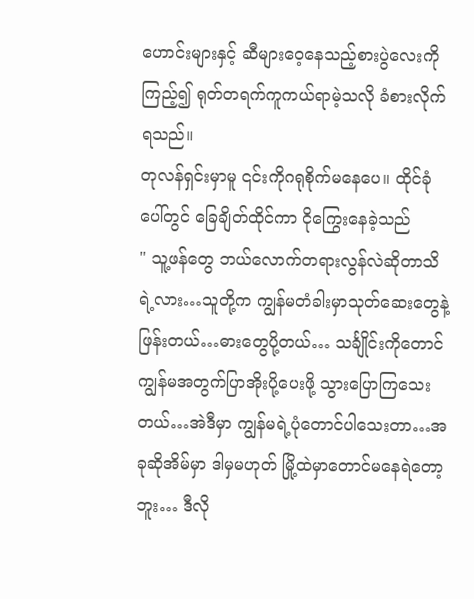ဟောင်းများနှင့် ဆီများဝေ့နေသည့်စားပွဲလေးကိုကြည့်၍ ရုတ်တရက်ကူကယ်ရာမဲ့သလို ခံစားလိုက်ရသည်။
တုလန်ရှင်းမှာမူ ၎င်းကိုဂရုစိုက်မနေပေ။ ထိုင်ခုံပေါ်တွင် ခြေချိတ်ထိုင်ကာ ငိုကြွေးနေခဲ့သည်
" သူ့ဖန်တွေ ဘယ်လောက်တရားလွန်လဲဆိုတာသိရဲ့လား…သူတို့က ကျွန်မတံခါးမှာသုတ်ဆေးတွေနဲ့ဖြန်းတယ်…ဓားတွေပို့တယ်… သင်္ချိုင်းကိုတောင် ကျွန်မအတွက်ပြာအိုးပို့ပေးဖို့ သွားပြောကြသေးတယ်…အဲဒီမှာ ကျွန်မရဲ့ပုံတောင်ပါသေးတာ…အခုဆိုအိမ်မှာ ဒါမှမဟုတ် မြို့ထဲမှာတောင်မနေရဲတော့ဘူး… ဒီလို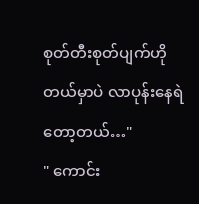စုတ်တီးစုတ်ပျက်ဟိုတယ်မှာပဲ လာပုန်းနေရဲတော့တယ်…"
" ကောင်း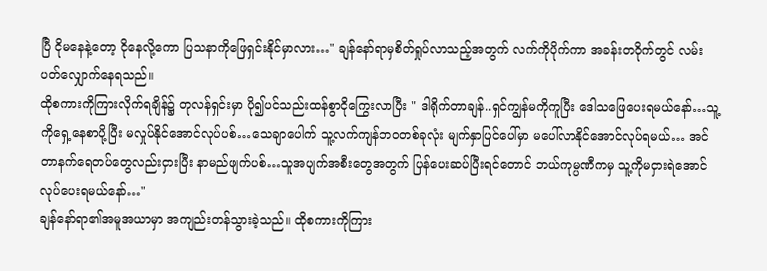ပြီ ငိုမနေနဲ့တော့ ငိုနေလို့ကော ပြသနာကိုဖြေရှင်းနိုင်မှာလား…" ချန်နော်ရာမှစိတ်ရှုပ်လာသည့်အတွက် လက်ကိုပိုက်ကာ အခန်းတဝိုက်တွင် လမ်းပတ်လျှောက်နေရသည်။
ထိုစကားကိုကြားလိုက်ရချိန်၌ တုလန်ရှင်းမှာ ပို၍ပင်သည်းထန်စွာငိုကြွေးလာပြီး " ဒါရိုက်တာချန်..ရှင်ကျွန်မကိုကူပြီး ဒေါသဖြေပေးရမယ်နော်…သူ့ကိုရှေ့နေစာပို့ပြီး မလှုပ်နိုင်အောင်လုပ်ပစ်…သေချာပေါက် သူ့လက်ကျန်ဘဝတစ်ခုလုံး မျက်နှာပြင်ပေါ်မှာ မပေါ်လာနိုင်အောင်လုပ်ရမယ်… အင်တာနက်ရေတပ်တွေလည်းငှားပြီး နာမည်ဖျက်ပစ်…သူအပျက်အစီးတွေအတွက် ပြန်ပေးဆပ်ပြီးရင်တောင် ဘယ်ကုမ္ပဏီကမှ သူ့ကိုမငှားရဲအောင်လုပ်ပေးရမယ်နော်…"
ချန်နော်ရာ၏အမူအယာမှာ အကျည်းတန်သွားခဲ့သည်။ ထိုစကားကိုကြား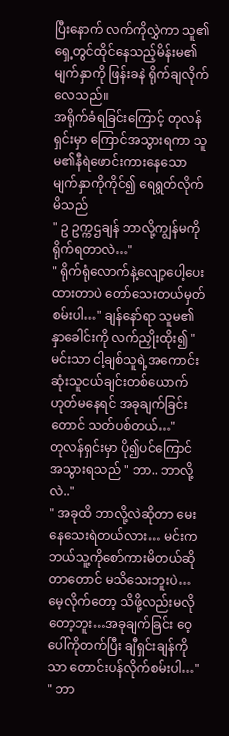ပြီးနောက် လက်ကိုလွှဲကာ သူ၏ရှေ့တွင်ထိုင်နေသည့်မိန်းမ၏မျက်နှာကို ဖြန်းခနဲ ရိုက်ချလိုက်လေသည်။
အရိုက်ခံရခြင်းကြောင့် တုလန်ရှင်းမှာ ကြောင်အသွားရကာ သူမ၏နီရဲဖောင်းကားနေသောမျက်နှာကိုကိုင်၍ ရေရွတ်လိုက်မိသည်
" ဥ ဥက္ကဌချန် ဘာလို့ကျွန်မကိုရိုက်ရတာလဲ…"
" ရိုက်ရုံလောက်နဲ့လျော့ပေါ့ပေးထားတာပဲ တော်သေးတယ်မှတ်စမ်းပါ…" ချန်နော်ရာ သူမ၏နှာခေါင်းကို လက်ညှိုးထိုး၍ " မင်းသာ ငါ့ချစ်သူရဲ့အကောင်းဆုံးသူငယ်ချင်းတစ်ယောက်ဟုတ်မနေရင် အခုချက်ခြင်းတောင် သတ်ပစ်တယ်…"
တုလန်ရှင်းမှာ ပို၍ပင်ကြောင်အသွားရသည် " ဘာ.. ဘာလို့လဲ.."
" အခုထိ ဘာလို့လဲဆိုတာ မေးနေသေးရဲတယ်လား… မင်းကဘယ်သူ့ကိုစော်ကားမိတယ်ဆိုတာတောင် မသိသေးဘူးပဲ…မေ့လိုက်တော့ သိဖို့လည်းမလိုတော့ဘူး…အခုချက်ခြင်း ဝေ့ပေါ်ကိုတက်ပြီး ချီရှင်းချန်ကိုသာ တောင်းပန်လိုက်စမ်းပါ…"
" ဘာ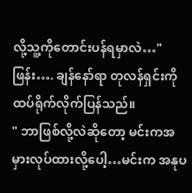လို့သူ့ကိုတောင်းပန်ရမှာလဲ…"
ဖြန်း…. ချန်နော်ရာ တုလန်ရှင်းကို ထပ်ရိုက်လိုက်ပြန်သည်။
" ဘာဖြစ်လို့လဲဆိုတော့ မင်းကအမှားလုပ်ထားလို့ပေါ့…မင်းက အနုပ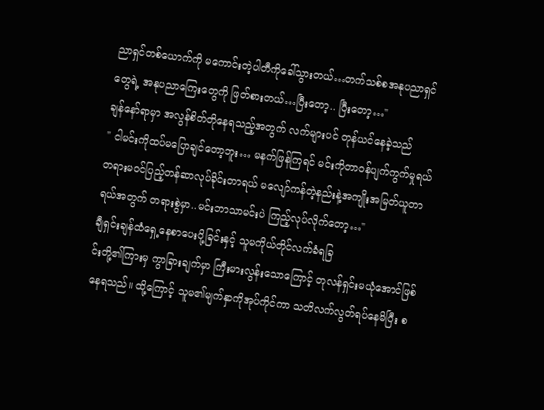ညာရှင်တစ်ယောက်ကို မကောင်းတဲ့ပါတီကိုခေါ်သွားတယ်…တက်သစ်စအနုပညာရှင်တွေရဲ့ အနုပညာကြေးတွေကို ဖြတ်စားတယ်…ပြီးတော့.. ပြီးတော့…"
ချန်နော်ရာမှာ အလွန်စိတ်တိုနေရသည့်အတွက် လက်များပင် တုန်ယင်နေခဲ့သည်
" ငါမင်းကိုထပ်မပြောချင်တော့ဘူး… မနက်ဖြန်ကြရင် မင်းကိုတာဝန်ပျက်ကွက်မှုရယ် တရားမဝင်ပြည့်တန်ဆာလုပ်ခိုင်းတာရယ် မလျော်ကန်တဲ့နည်းနဲ့အကျိုးအမြတ်ယူတာရယ်အတွက် တရားစွဲမှာ..မင်းဘာသာမင်းပဲ ကြည့်လုပ်လိုက်တော့…"
ချီရှင်းချန်ထံရှေ့နေစာပေးပို့ခြင်းနှင့် သူမကိုယ်တိုင်လက်ခံရခြ
င်းတို့၏ကြားမှ ကွာခြားချက်မှာ ကြီးမားလွန်းသောကြောင့် တုလန်ရှင်းမယုံအောင်ဖြစ်နေရသည်။ ထို့ကြောင့် သူမ၏မျက်နှာကိုအုပ်ကိုင်ကာ သတိလက်လွတ်ရပ်နေမိပြီး စ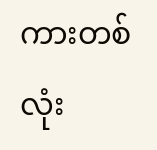ကားတစ်လုံး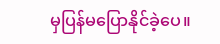မှပြန်မပြောနိုင်ခဲ့ပေ။